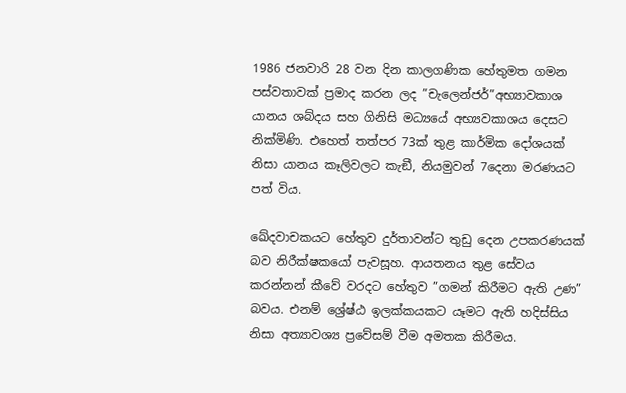1986 ජනවාරි 28 වන දින කාලගණික හේතුමත ගමන පස්වතාවක් ප්‍රමාද කරන ලද ”චැලෙන්ජර්”අභ්‍යාවකාශ යානය ශබ්දය සහ ගිනිසි මධ්‍යයේ අභ්‍යවකාශය දෙසට නික්මිණි. එහෙත් තත්පර 73ක් තුළ කාර්මික දෝශයක් නිසා යානය කෑලිවලට කැඞී, නියමුවන් 7දෙනා මරණයට පත් විය.

ඛේදවාචකයට හේතුව දුර්තාවන්ට තුඩු දෙන උපකරණයක් බව නිරීක්ෂකයෝ පැවසූහ. ආයතනය තුළ සේවය කරන්නන් කීවේ වරදට හේතුව ”ගමන් කිරීමට ඇති උණ” බවය. එනම් ශ්‍රේෂ්ඨ ඉලක්කයකට යෑමට ඇති හදිස්සිය නිසා අත්‍යාවශ්‍ය ප්‍රවේසම් වීම අමතක කිරීමය.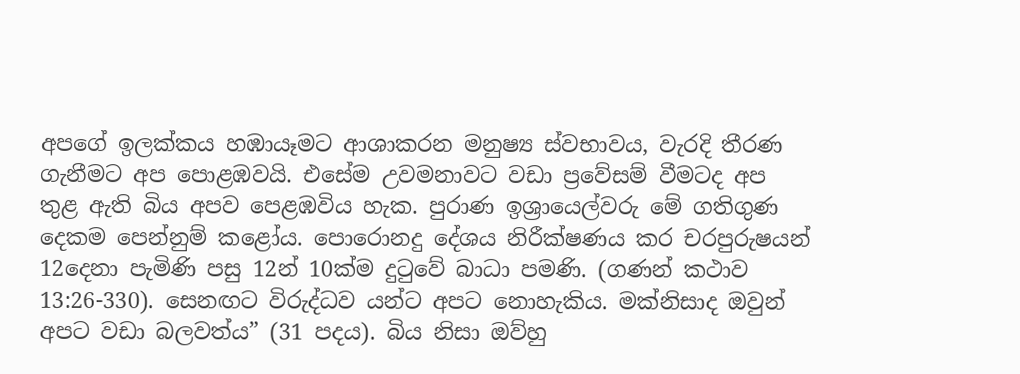අපගේ ඉලක්කය හඹායෑමට ආශාකරන මනුෂ්‍ය ස්වභාවය, වැරදි තීරණ ගැනීමට අප පොළඹවයි. එසේම උවමනාවට වඩා ප්‍රවේසම් වීමටද අප තුළ ඇති බිය අපව පෙළඹවිය හැක. පුරාණ ඉශ්‍රායෙල්වරු මේ ගතිගුණ දෙකම පෙන්නුම් කළෝය. පොරොනදු දේශය නිරීක්ෂණය කර චරපුරුෂයන් 12දෙනා පැමිණි පසු 12න් 10ක්ම දුටුවේ බාධා පමණි. (ගණන් කථාව 13:26-330). සෙනඟට විරුද්ධව යන්ට අපට නොහැකිය. මක්නිසාද ඔවුන් අපට වඩා බලවත්ය” (31 පදය). බිය නිසා ඔව්හු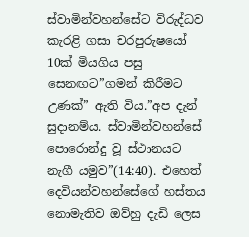ස්වාමින්වහන්සේට විරුද්ධව කැරළි ගසා චරපුරුෂයෝ 10ක් මියගිය පසු සෙනඟට”ගමන් කිරීමට උණක්” ඇති විය.”අප දැන් සුදානම්ය. ස්වාමින්වහන්සේ පොරොන්දු වූ ස්ථානයට නැගී යමුව”(14:40). එහෙත් දෙවියන්වහන්සේගේ හස්තය නොමැතිව ඔව්හු දැඩි ලෙස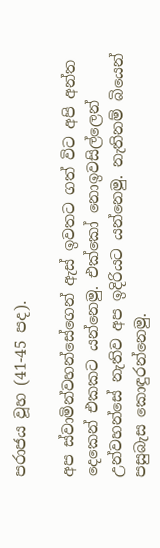පරාජය වූහ (41-45 පද).

අප ස්වාමින්වහන්සේගෙන් ඇස් ඉවතට ගත් විට අපි අන්ත දෙකෙන් එකකට යන්නෙමු. එක්කෝ නොඉවසිල්ලෙන් උන්වහන්සේ නැතිව අප ඉදිරියට යන්නෙමු. නැතිනම් බියෙන් පසුබැස කොඳුරන්නෙමු.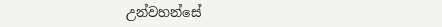උන්වහන්සේ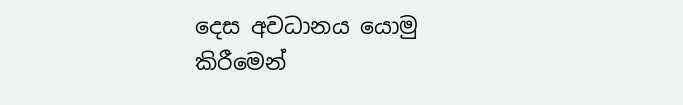දෙස අවධානය යොමු කිරීමෙන්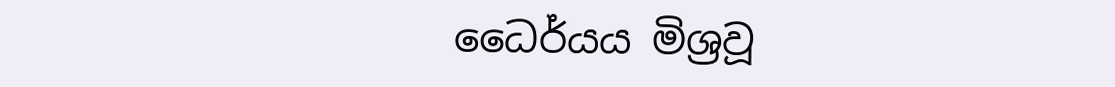ධෛර්යය මිශ්‍රවූ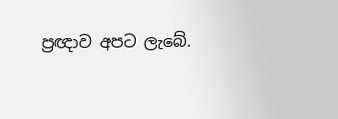ප්‍රඥාව අපට ලැබේ.